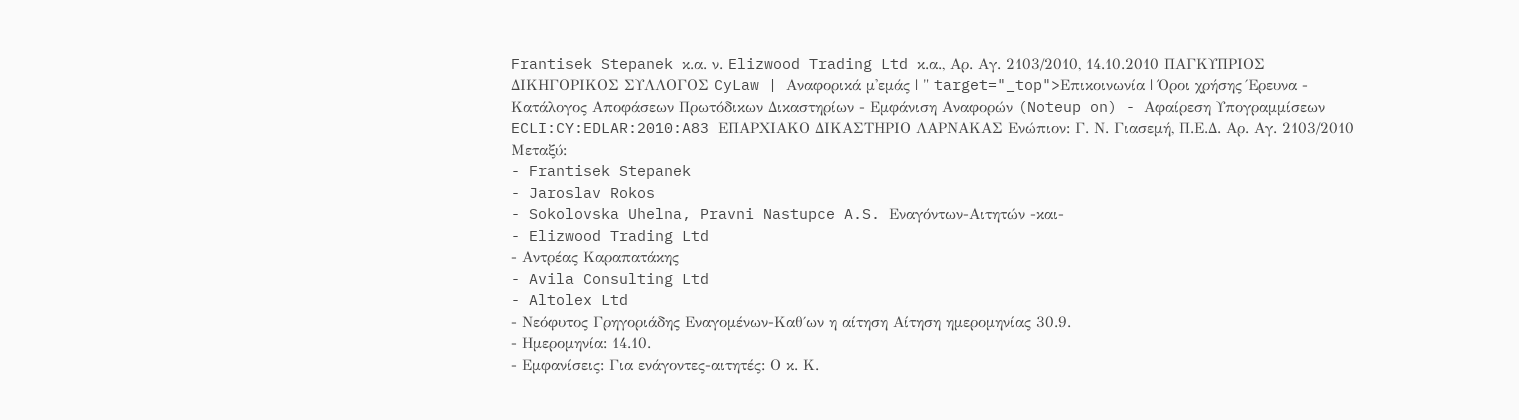Frantisek Stepanek κ.α. ν. Elizwood Trading Ltd κ.α., Αρ. Αγ. 2103/2010, 14.10.2010 ΠΑΓΚΥΠΡΙΟΣ ΔΙΚΗΓΟΡΙΚΟΣ ΣΥΛΛΟΓΟΣ CyLaw | Αναφορικά μ'εμάς | " target="_top">Επικοινωνία | Όροι χρήσης Έρευνα - Κατάλογος Αποφάσεων Πρωτόδικων Δικαστηρίων - Εμφάνιση Αναφορών (Noteup on) - Αφαίρεση Υπογραμμίσεων ECLI:CY:EDLAR:2010:A83 ΕΠΑΡΧΙΑΚΟ ΔΙΚΑΣΤΗΡΙΟ ΛΑΡΝΑΚΑΣ Ενώπιον: Γ. Ν. Γιασεμή, Π.Ε.Δ. Αρ. Αγ. 2103/2010 Μεταξύ:
- Frantisek Stepanek
- Jaroslav Rokos
- Sokolovska Uhelna, Pravni Nastupce A.S. Εναγόντων-Αιτητών -και-
- Elizwood Trading Ltd
- Αντρέας Καραπατάκης
- Avila Consulting Ltd
- Altolex Ltd
- Νεόφυτος Γρηγοριάδης Εναγομένων-Καθ΄ων η αίτηση Αίτηση ημερομηνίας 30.9.
- Ημερομηνία: 14.10.
- Εμφανίσεις: Για ενάγοντες-αιτητές: Ο κ. Κ.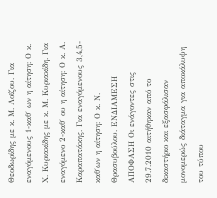Θεοδωρίδης με κ. Μ. Λοϊζου. Για εναγόμενους 1-καθ΄ ων η αίτηση: Ο κ. Χ. Κυριακίδης με κ. Μ. Κυριακίδη. Για εναγόμενο 2-καθ΄ ου η αίτηση: Ο κ. Α. Καραπατάκης. Για εναγόμενους 3,4,5-καθ΄ων η αίτηση: Ο κ. Ν. Θρασυβούλου. ΕΝΔΙΑΜΕΣΗ ΑΠΟΦΑΣΗ Οι ενάγοντες στις 29.7.2010 αιτήθηκαν από το δικαστήριο και εξασφάλισαν μονομερώς διάταγμα για αποκάλυψη του τύπου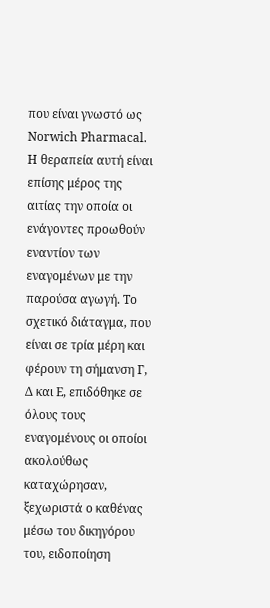που είναι γνωστό ως Norwich Pharmacal. Η θεραπεία αυτή είναι επίσης μέρος της αιτίας την οποία οι ενάγοντες προωθούν εναντίον των εναγομένων με την παρούσα αγωγή. Το σχετικό διάταγμα, που είναι σε τρία μέρη και φέρουν τη σήμανση Γ, Δ και Ε, επιδόθηκε σε όλους τους εναγομένους οι οποίοι ακολούθως καταχώρησαν, ξεχωριστά ο καθένας μέσω του δικηγόρου του, ειδοποίηση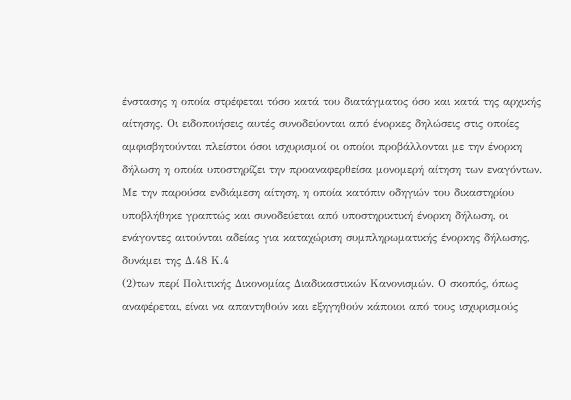ένστασης η οποία στρέφεται τόσο κατά του διατάγματος όσο και κατά της αρχικής αίτησης. Οι ειδοποιήσεις αυτές συνοδεύονται από ένορκες δηλώσεις στις οποίες αμφισβητούνται πλείστοι όσοι ισχυρισμοί οι οποίοι προβάλλονται με την ένορκη δήλωση η οποία υποστηρίζει την προαναφερθείσα μονομερή αίτηση των εναγόντων. Με την παρούσα ενδιάμεση αίτηση, η οποία κατόπιν οδηγιών του δικαστηρίου υποβλήθηκε γραπτώς και συνοδεύεται από υποστηρικτική ένορκη δήλωση, οι ενάγοντες αιτούνται αδείας για καταχώριση συμπληρωματικής ένορκης δήλωσης, δυνάμει της Δ.48 Κ.4
(2)των περί Πολιτικής Δικονομίας Διαδικαστικών Κανονισμών. Ο σκοπός, όπως αναφέρεται, είναι να απαντηθούν και εξηγηθούν κάποιοι από τους ισχυρισμούς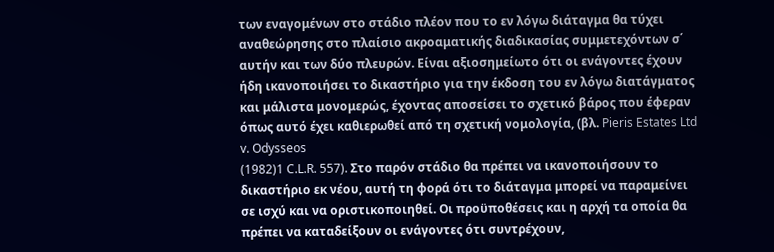των εναγομένων στο στάδιο πλέον που το εν λόγω διάταγμα θα τύχει αναθεώρησης στο πλαίσιο ακροαματικής διαδικασίας συμμετεχόντων σ΄ αυτήν και των δύο πλευρών. Είναι αξιοσημείωτο ότι οι ενάγοντες έχουν ήδη ικανοποιήσει το δικαστήριο για την έκδοση του εν λόγω διατάγματος και μάλιστα μονομερώς, έχοντας αποσείσει το σχετικό βάρος που έφεραν όπως αυτό έχει καθιερωθεί από τη σχετική νομολογία, (βλ. Pieris Estates Ltd v. Odysseos
(1982)1 C.L.R. 557). Στο παρόν στάδιο θα πρέπει να ικανοποιήσουν το δικαστήριο εκ νέου, αυτή τη φορά ότι το διάταγμα μπορεί να παραμείνει σε ισχύ και να οριστικοποιηθεί. Οι προϋποθέσεις και η αρχή τα οποία θα πρέπει να καταδείξουν οι ενάγοντες ότι συντρέχουν,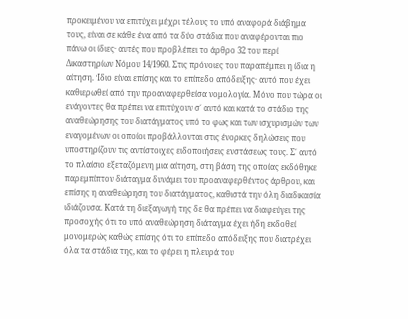προκειμένου να επιτύχει μέχρι τέλους το υπό αναφορά διάβημα τους, είναι σε κάθε ένα από τα δύο στάδια που αναφέρονται πιο πάνω οι ίδιες· αυτές που προβλέπει το άρθρο 32 του περί Δικαστηρίων Νόμου 14/1960. Στις πρόνοιες του παραπέμπει η ίδια η αίτηση. Ίδιο είναι επίσης και το επίπεδο απόδειξης· αυτό που έχει καθιερωθεί από την προαναφερθείσα νομολογία. Μόνο που τώρα οι ενάγοντες θα πρέπει να επιτύχουν σ΄ αυτό και κατά το στάδιο της αναθεώρησης του διατάγματος υπό το φως και των ισχυρισμών των εναγομένων οι οποίοι προβάλλονται στις ένορκες δηλώσεις που υποστηρίζουν τις αντίστοιχες ειδοποιήσεις ενστάσεως τους. Σ΄ αυτό το πλαίσιο εξεταζόμενη μια αίτηση, στη βάση της οποίας εκδόθηκε παρεμπίπτον διάταγμα δυνάμει του προαναφερθέντος άρθρου, και επίσης η αναθεώρηση του διατάγματος, καθιστά την όλη διαδικασία ιδιάζουσα. Κατά τη διεξαγωγή της δε θα πρέπει να διαφεύγει της προσοχής ότι το υπό αναθεώρηση διάταγμα έχει ήδη εκδοθεί μονομερώς καθώς επίσης ότι το επίπεδο απόδειξης που διατρέχει όλα τα στάδια της, και το φέρει η πλευρά του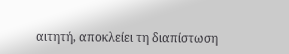αιτητή, αποκλείει τη διαπίστωση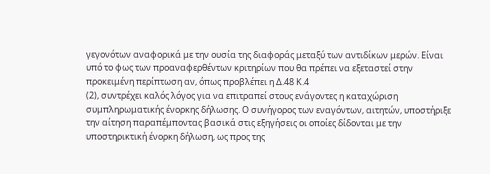γεγονότων αναφορικά με την ουσία της διαφοράς μεταξύ των αντιδίκων μερών. Είναι υπό το φως των προαναφερθέντων κριτηρίων που θα πρέπει να εξεταστεί στην προκειμένη περίπτωση αν, όπως προβλέπει η Δ.48 Κ.4
(2), συντρέχει καλός λόγος για να επιτραπεί στους ενάγοντες η καταχώριση συμπληρωματικής ένορκης δήλωσης. Ο συνήγορος των εναγόντων, αιτητών, υποστήριξε την αίτηση παραπέμποντας βασικά στις εξηγήσεις οι οποίες δίδονται με την υποστηρικτική ένορκη δήλωση, ως προς της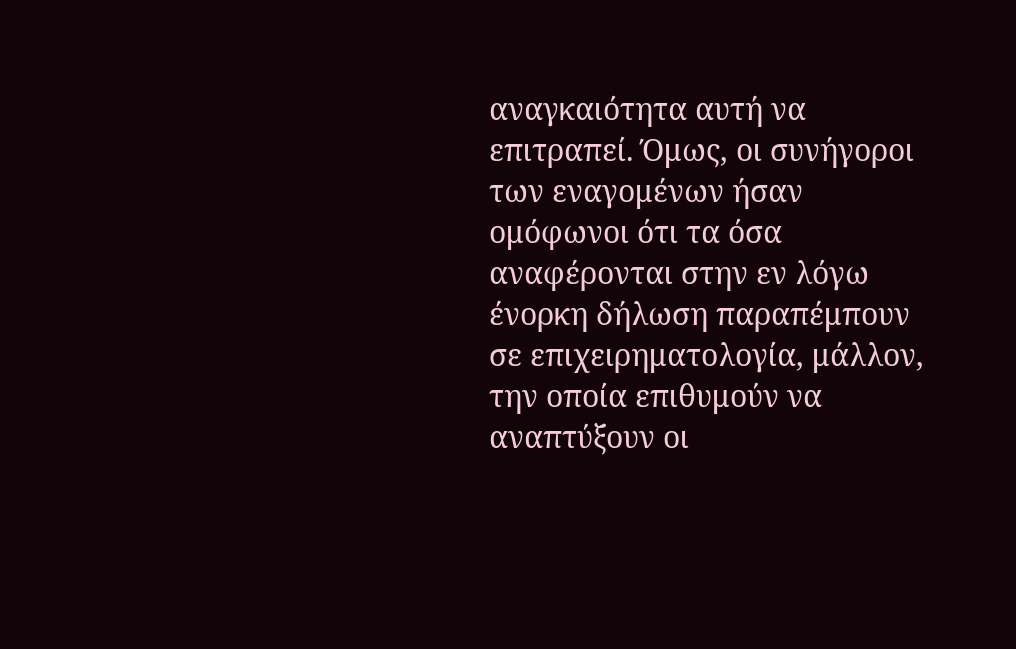αναγκαιότητα αυτή να επιτραπεί. Όμως, οι συνήγοροι των εναγομένων ήσαν ομόφωνοι ότι τα όσα αναφέρονται στην εν λόγω ένορκη δήλωση παραπέμπουν σε επιχειρηματολογία, μάλλον, την οποία επιθυμούν να αναπτύξουν οι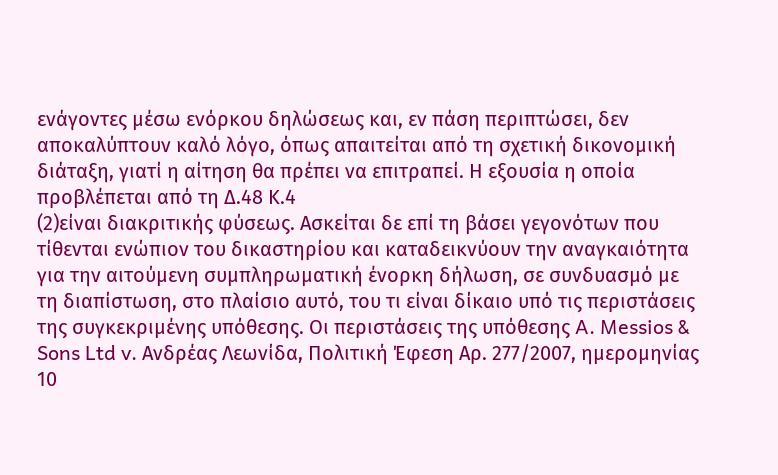ενάγοντες μέσω ενόρκου δηλώσεως και, εν πάση περιπτώσει, δεν αποκαλύπτουν καλό λόγο, όπως απαιτείται από τη σχετική δικονομική διάταξη, γιατί η αίτηση θα πρέπει να επιτραπεί. Η εξουσία η οποία προβλέπεται από τη Δ.48 Κ.4
(2)είναι διακριτικής φύσεως. Ασκείται δε επί τη βάσει γεγονότων που τίθενται ενώπιον του δικαστηρίου και καταδεικνύουν την αναγκαιότητα για την αιτούμενη συμπληρωματική ένορκη δήλωση, σε συνδυασμό με τη διαπίστωση, στο πλαίσιο αυτό, του τι είναι δίκαιο υπό τις περιστάσεις της συγκεκριμένης υπόθεσης. Οι περιστάσεις της υπόθεσης A. Messios & Sons Ltd v. Ανδρέας Λεωνίδα, Πολιτική Έφεση Αρ. 277/2007, ημερομηνίας 10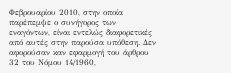Φεβρουαρίου 2010, στην οποία παρέπεμψε ο συνήγορος των εναγόντων, είναι εντελώς διαφορετικές από αυτές στην παρούσα υπόθεση. Δεν αφορούσαν καν εφαρμογή του άρθρου 32 του Νόμου 14/1960,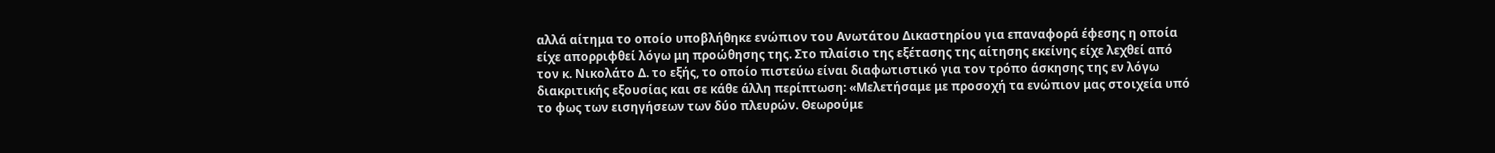αλλά αίτημα το οποίο υποβλήθηκε ενώπιον του Ανωτάτου Δικαστηρίου για επαναφορά έφεσης η οποία είχε απορριφθεί λόγω μη προώθησης της. Στο πλαίσιο της εξέτασης της αίτησης εκείνης είχε λεχθεί από τον κ. Νικολάτο Δ. το εξής, το οποίο πιστεύω είναι διαφωτιστικό για τον τρόπο άσκησης της εν λόγω διακριτικής εξουσίας και σε κάθε άλλη περίπτωση: «Μελετήσαμε με προσοχή τα ενώπιον μας στοιχεία υπό το φως των εισηγήσεων των δύο πλευρών. Θεωρούμε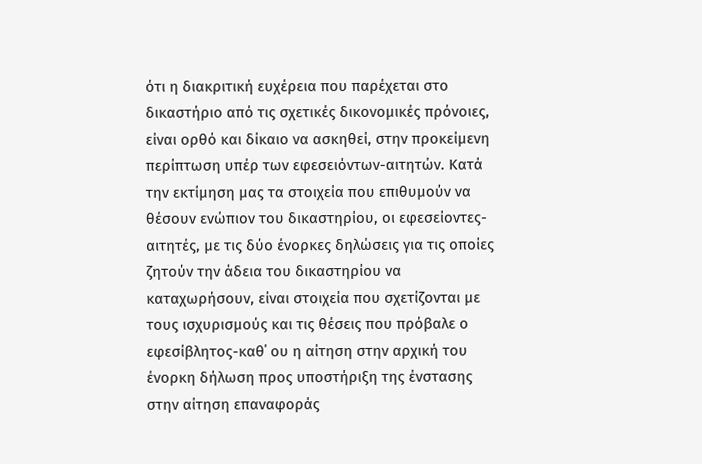ότι η διακριτική ευχέρεια που παρέχεται στο δικαστήριο από τις σχετικές δικονομικές πρόνοιες, είναι ορθό και δίκαιο να ασκηθεί, στην προκείμενη περίπτωση υπέρ των εφεσειόντων-αιτητών. Κατά την εκτίμηση μας τα στοιχεία που επιθυμούν να θέσουν ενώπιον του δικαστηρίου, οι εφεσείοντες-αιτητές, με τις δύο ένορκες δηλώσεις για τις οποίες ζητούν την άδεια του δικαστηρίου να καταχωρήσουν, είναι στοιχεία που σχετίζονται με τους ισχυρισμούς και τις θέσεις που πρόβαλε ο εφεσίβλητος-καθ΄ ου η αίτηση στην αρχική του ένορκη δήλωση προς υποστήριξη της ένστασης στην αίτηση επαναφοράς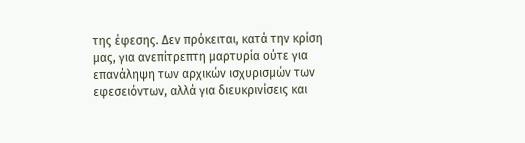της έφεσης. Δεν πρόκειται, κατά την κρίση μας, για ανεπίτρεπτη μαρτυρία ούτε για επανάληψη των αρχικών ισχυρισμών των εφεσειόντων, αλλά για διευκρινίσεις και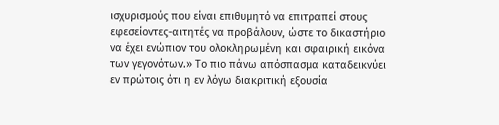ισχυρισμούς που είναι επιθυμητό να επιτραπεί στους εφεσείοντες-αιτητές να προβάλουν, ώστε το δικαστήριο να έχει ενώπιον του ολοκληρωμένη και σφαιρική εικόνα των γεγονότων.» Το πιο πάνω απόσπασμα καταδεικνύει εν πρώτοις ότι η εν λόγω διακριτική εξουσία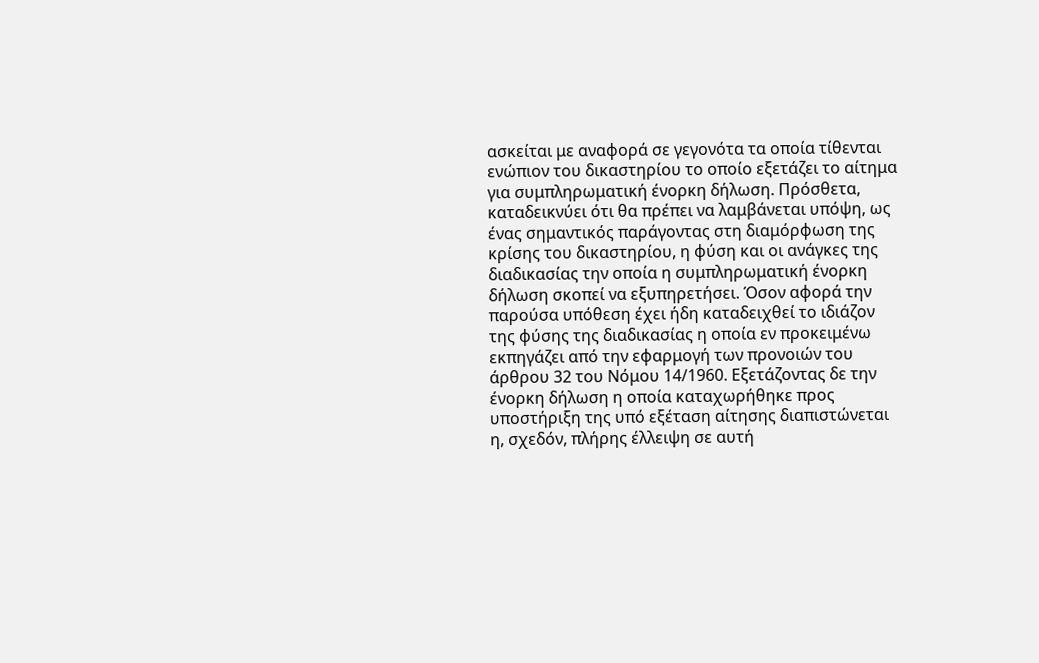ασκείται με αναφορά σε γεγονότα τα οποία τίθενται ενώπιον του δικαστηρίου το οποίο εξετάζει το αίτημα για συμπληρωματική ένορκη δήλωση. Πρόσθετα, καταδεικνύει ότι θα πρέπει να λαμβάνεται υπόψη, ως ένας σημαντικός παράγοντας στη διαμόρφωση της κρίσης του δικαστηρίου, η φύση και οι ανάγκες της διαδικασίας την οποία η συμπληρωματική ένορκη δήλωση σκοπεί να εξυπηρετήσει. Όσον αφορά την παρούσα υπόθεση έχει ήδη καταδειχθεί το ιδιάζον της φύσης της διαδικασίας η οποία εν προκειμένω εκπηγάζει από την εφαρμογή των προνοιών του άρθρου 32 του Νόμου 14/1960. Εξετάζοντας δε την ένορκη δήλωση η οποία καταχωρήθηκε προς υποστήριξη της υπό εξέταση αίτησης διαπιστώνεται η, σχεδόν, πλήρης έλλειψη σε αυτή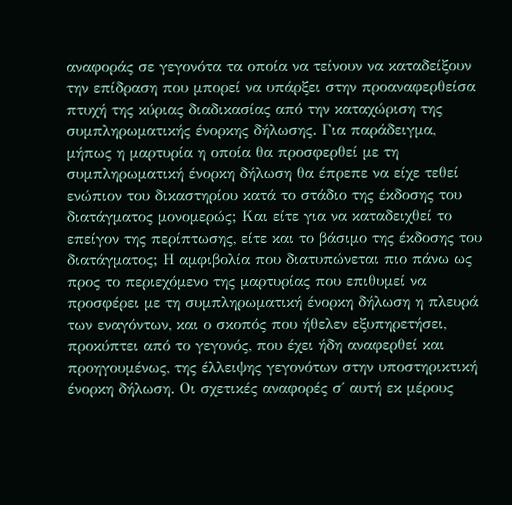αναφοράς σε γεγονότα τα οποία να τείνουν να καταδείξουν την επίδραση που μπορεί να υπάρξει στην προαναφερθείσα πτυχή της κύριας διαδικασίας από την καταχώριση της συμπληρωματικής ένορκης δήλωσης. Για παράδειγμα, μήπως η μαρτυρία η οποία θα προσφερθεί με τη συμπληρωματική ένορκη δήλωση θα έπρεπε να είχε τεθεί ενώπιον του δικαστηρίου κατά το στάδιο της έκδοσης του διατάγματος μονομερώς; Και είτε για να καταδειχθεί το επείγον της περίπτωσης, είτε και το βάσιμο της έκδοσης του διατάγματος; Η αμφιβολία που διατυπώνεται πιο πάνω ως προς το περιεχόμενο της μαρτυρίας που επιθυμεί να προσφέρει με τη συμπληρωματική ένορκη δήλωση η πλευρά των εναγόντων, και ο σκοπός που ήθελεν εξυπηρετήσει, προκύπτει από το γεγονός, που έχει ήδη αναφερθεί και προηγουμένως, της έλλειψης γεγονότων στην υποστηρικτική ένορκη δήλωση. Οι σχετικές αναφορές σ΄ αυτή εκ μέρους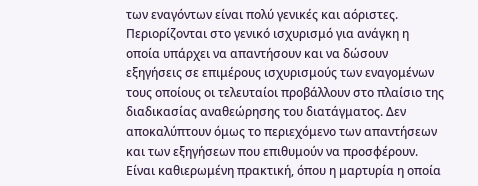των εναγόντων είναι πολύ γενικές και αόριστες. Περιορίζονται στο γενικό ισχυρισμό για ανάγκη η οποία υπάρχει να απαντήσουν και να δώσουν εξηγήσεις σε επιμέρους ισχυρισμούς των εναγομένων τους οποίους οι τελευταίοι προβάλλουν στο πλαίσιο της διαδικασίας αναθεώρησης του διατάγματος. Δεν αποκαλύπτουν όμως το περιεχόμενο των απαντήσεων και των εξηγήσεων που επιθυμούν να προσφέρουν. Είναι καθιερωμένη πρακτική, όπου η μαρτυρία η οποία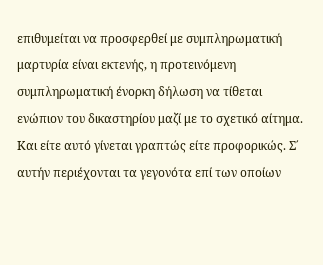επιθυμείται να προσφερθεί με συμπληρωματική μαρτυρία είναι εκτενής, η προτεινόμενη συμπληρωματική ένορκη δήλωση να τίθεται ενώπιον του δικαστηρίου μαζί με το σχετικό αίτημα. Και είτε αυτό γίνεται γραπτώς είτε προφορικώς. Σ΄ αυτήν περιέχονται τα γεγονότα επί των οποίων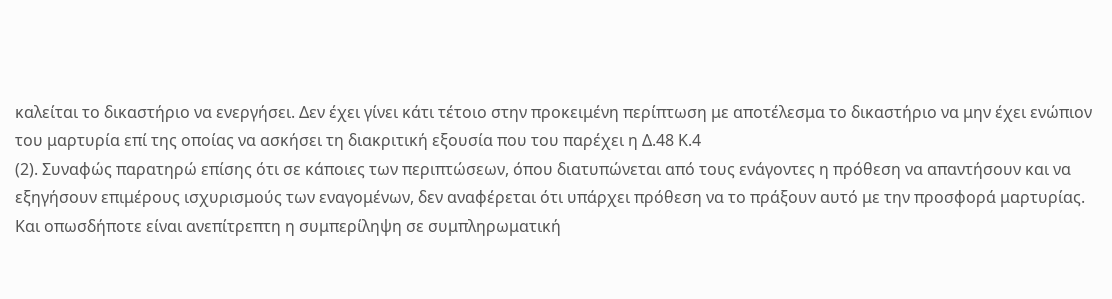καλείται το δικαστήριο να ενεργήσει. Δεν έχει γίνει κάτι τέτοιο στην προκειμένη περίπτωση με αποτέλεσμα το δικαστήριο να μην έχει ενώπιον του μαρτυρία επί της οποίας να ασκήσει τη διακριτική εξουσία που του παρέχει η Δ.48 Κ.4
(2). Συναφώς παρατηρώ επίσης ότι σε κάποιες των περιπτώσεων, όπου διατυπώνεται από τους ενάγοντες η πρόθεση να απαντήσουν και να εξηγήσουν επιμέρους ισχυρισμούς των εναγομένων, δεν αναφέρεται ότι υπάρχει πρόθεση να το πράξουν αυτό με την προσφορά μαρτυρίας. Και οπωσδήποτε είναι ανεπίτρεπτη η συμπερίληψη σε συμπληρωματική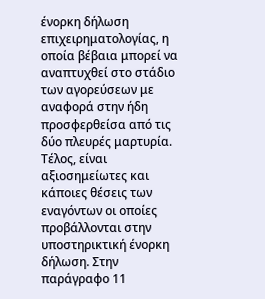ένορκη δήλωση επιχειρηματολογίας, η οποία βέβαια μπορεί να αναπτυχθεί στο στάδιο των αγορεύσεων με αναφορά στην ήδη προσφερθείσα από τις δύο πλευρές μαρτυρία. Τέλος, είναι αξιοσημείωτες και κάποιες θέσεις των εναγόντων οι οποίες προβάλλονται στην υποστηρικτική ένορκη δήλωση. Στην παράγραφο 11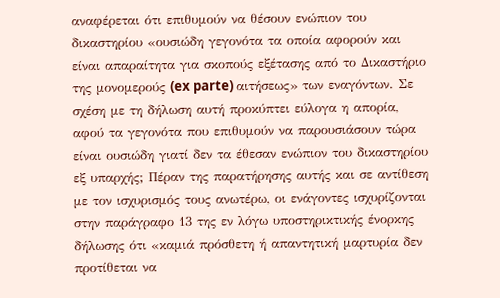αναφέρεται ότι επιθυμούν να θέσουν ενώπιον του δικαστηρίου «ουσιώδη γεγονότα τα οποία αφορούν και είναι απαραίτητα για σκοπούς εξέτασης από το Δικαστήριο της μονομερούς (ex parte) αιτήσεως» των εναγόντων. Σε σχέση με τη δήλωση αυτή προκύπτει εύλογα η απορία, αφού τα γεγονότα που επιθυμούν να παρουσιάσουν τώρα είναι ουσιώδη γιατί δεν τα έθεσαν ενώπιον του δικαστηρίου εξ υπαρχής; Πέραν της παρατήρησης αυτής και σε αντίθεση με τον ισχυρισμός τους ανωτέρω, οι ενάγοντες ισχυρίζονται στην παράγραφο 13 της εν λόγω υποστηρικτικής ένορκης δήλωσης ότι «καμιά πρόσθετη ή απαντητική μαρτυρία δεν προτίθεται να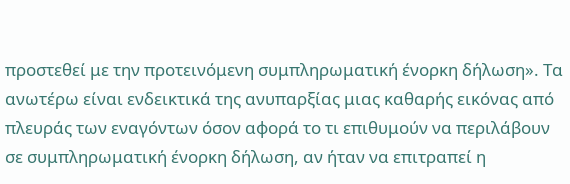προστεθεί με την προτεινόμενη συμπληρωματική ένορκη δήλωση». Τα ανωτέρω είναι ενδεικτικά της ανυπαρξίας μιας καθαρής εικόνας από πλευράς των εναγόντων όσον αφορά το τι επιθυμούν να περιλάβουν σε συμπληρωματική ένορκη δήλωση, αν ήταν να επιτραπεί η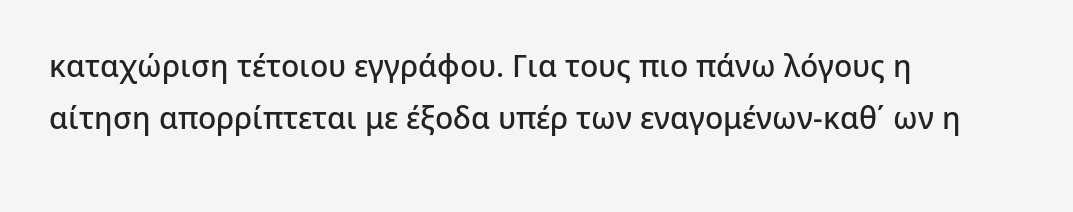καταχώριση τέτοιου εγγράφου. Για τους πιο πάνω λόγους η αίτηση απορρίπτεται με έξοδα υπέρ των εναγομένων-καθ΄ ων η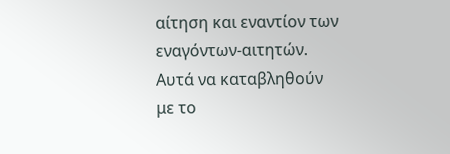αίτηση και εναντίον των εναγόντων-αιτητών. Αυτά να καταβληθούν με το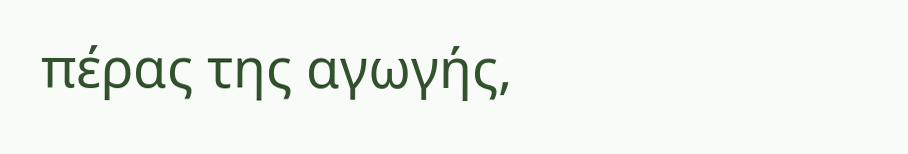πέρας της αγωγής,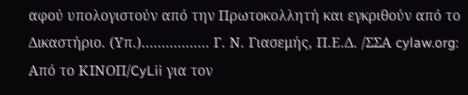αφού υπολογιστούν από την Πρωτοκολλητή και εγκριθούν από το Δικαστήριο. (Υπ.)................. Γ. Ν. Γιασεμής, Π.Ε.Δ. /ΣΣΑ cylaw.org: Από το ΚΙΝOΠ/CyLii για τον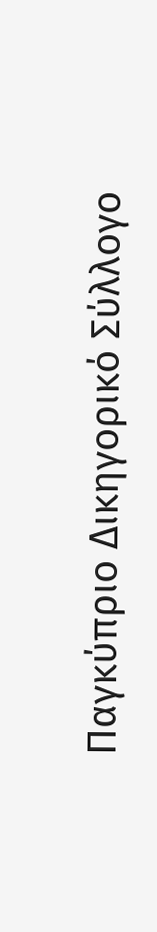Παγκύπριο Δικηγορικό Σύλλογο